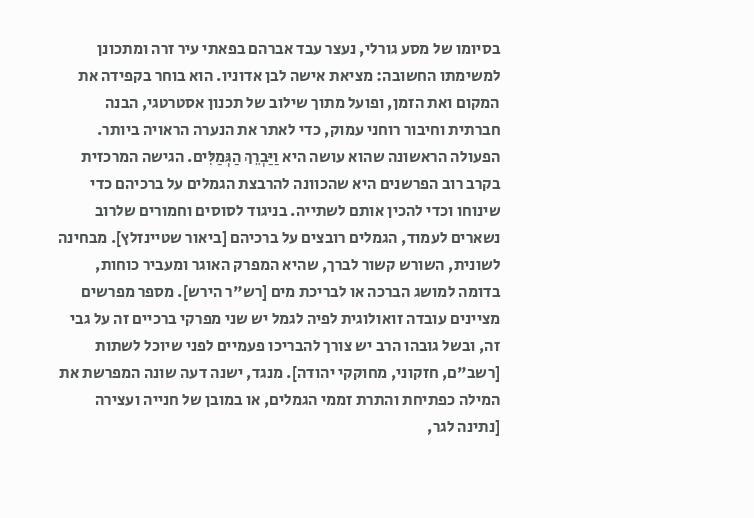בסיומו של מסע גורלי, נעצר עבד אברהם בפאתי עיר זרה ומתכונן למשימתו החשובה: מציאת אישה לבן אדוניו. הוא בוחר בקפידה את המקום ואת הזמן, ופועל מתוך שילוב של תכנון אסטרטגי, הבנה חברתית וחיבור רוחני עמוק, כדי לאתר את הנערה הראויה ביותר.
הפעולה הראשונה שהוא עושה היא וַיַּבְרֵךְ הַגְּמַלִּים. הגישה המרכזית בקרב רוב הפרשנים היא שהכוונה להרבצת הגמלים על ברכיהם כדי שינוחו וכדי להכין אותם לשתייה. בניגוד לסוסים וחמורים שלרוב נשארים לעמוד, הגמלים רובצים על ברכיהם [ביאור שטיינזלץ]. מבחינה לשונית, השורש קשור לברך, שהיא המפרק האוגר ומעביר כוחות, בדומה למושג הברכה או לבריכת מים [רש"ר הירש]. מספר מפרשים מציינים עובדה זואולוגית לפיה לגמל יש שני מפרקי ברכיים זה על גבי זה, ובשל גובהו הרב יש צורך להבריכו פעמיים לפני שיוכל לשתות [רשב"ם, חזקוני, מחוקקי יהודה]. מנגד, ישנה דעה שונה המפרשת את המילה כפתיחת והתרת זממי הגמלים, או במובן של חנייה ועצירה [נתינה לגר,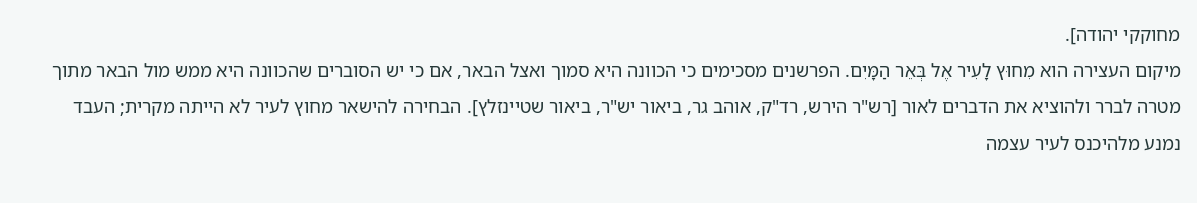מחוקקי יהודה].
מיקום העצירה הוא מִחוּץ לָעִיר אֶל בְּאֵר הַמָּיִם. הפרשנים מסכימים כי הכוונה היא סמוך ואצל הבאר, אם כי יש הסוברים שהכוונה היא ממש מול הבאר מתוך מטרה לברר ולהוציא את הדברים לאור [רש"ר הירש, רד"ק, אוהב גר, ביאור יש"ר, ביאור שטיינזלץ]. הבחירה להישאר מחוץ לעיר לא הייתה מקרית; העבד נמנע מלהיכנס לעיר עצמה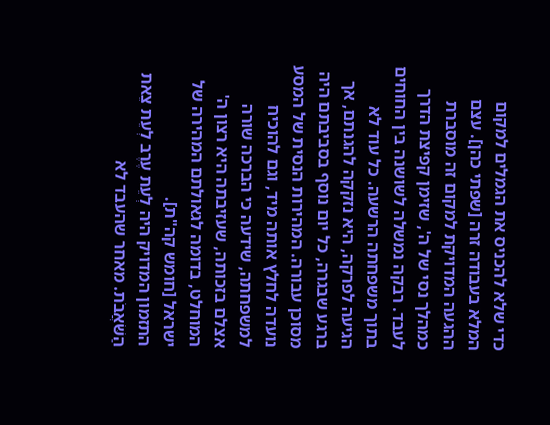כדי שלא להכניס את הגמלים למקום המלא בעבודה זרה [שפתי כהן]. עצם ההגעה המדויקת למקום זה מוסברת כמהלך נסי של ה', שזימן קפיצת הדרך לעבד. רבקה נמשלה לשושנה בין החוחים בתוך משפחתה הרשעה. כל עוד לא הגיעה לפרקה, היא נזקקה להגנתם, אך ברגע שבגרה, כל יום נוסף בסביבתם היה מסוכן עבורה. המהירות הנסית של המסע נועדה לחלץ אותה מיד, וגם להוכיח למשפחתה, שידעה כי הברכה שורה אצלם בזכותה, שעזיבתה היא רצון ה' המוחלט, בדומה לגאולתם המהירה של ישראל [חומש קה"ת].
התזמון המדויק היה לְעֵת עֶרֶב לְעֵת צֵאת הַשֹּׁאֲבֹת. מאחר שהעבד לא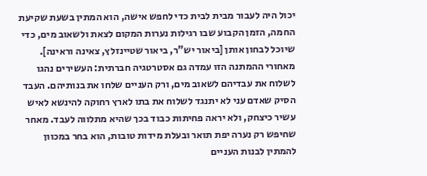יכול היה לעבור מבית לבית כדי לחפש אישה, הוא המתין בשעת שקיעת החמה, הזמן הקבוע שבו רגילות נערות המקום לצאת ולשאוב מים, כדי שיוכל לבחון אותן [ביאור יש"ר, ביאור שטיינזלץ, צאינה וראינה]. מאחורי ההמתנה הזו עמדה גם אסטרטגיה חברתית: העשירים נהגו לשלוח את עבדיהם לשאוב מים, ורק העניים שלחו את בנותיהם. העבד הסיק שאדם עני לא יתנגד לשלוח את בתו לארץ רחוקה להינשא לאיש עשיר כיצחק, ולא יראה פחיתות כבוד בכך שהיא מתלווה לעבד. מאחר שחיפש רק נערה יפת תואר ובעלת מידות טובות, הוא בחר במכוון להמתין לבנות העניים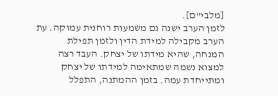[מלבי"ם].
לזמן הערב ישנה גם משמעות רוחנית עמוקה. עת הערב מקבילה למידת הדין ולזמן תפילת המנחה, שהיא מידתו של יצחק. העבד רצה למצוא נשמה שמתאימה למידתו של יצחק ומתייחדת עמה. בזמן ההמתנה, התפלל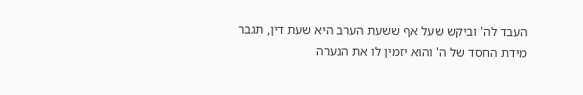העבד לה' וביקש שעל אף ששעת הערב היא שעת דין, תגבר מידת החסד של ה' והוא יזמין לו את הנערה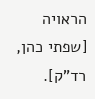הראויה [שפתי כהן, רד"ק].